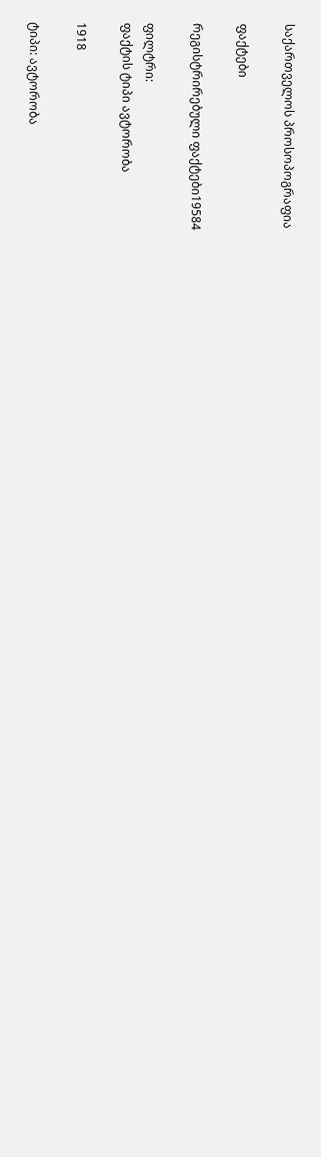საქართველოს პროსოპოგრაფია

ფაქტები

რეგისტრირებული ფაქტები19584

ფილტრი:
ფაქტის ტიპი ავტორობა

1918

ტიპი: ავტორობა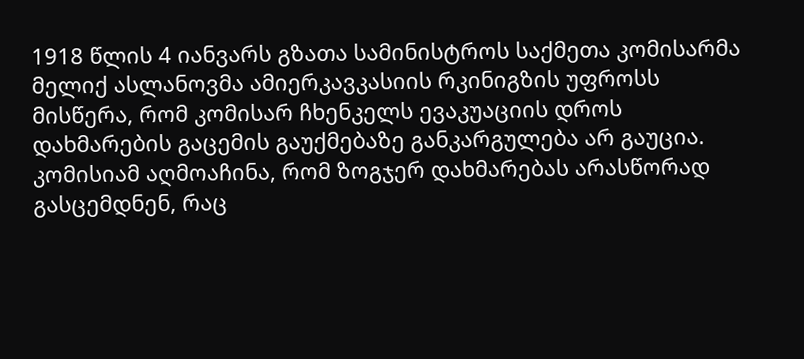1918 წლის 4 იანვარს გზათა სამინისტროს საქმეთა კომისარმა მელიქ ასლანოვმა ამიერკავკასიის რკინიგზის უფროსს მისწერა, რომ კომისარ ჩხენკელს ევაკუაციის დროს დახმარების გაცემის გაუქმებაზე განკარგულება არ გაუცია. კომისიამ აღმოაჩინა, რომ ზოგჯერ დახმარებას არასწორად გასცემდნენ, რაც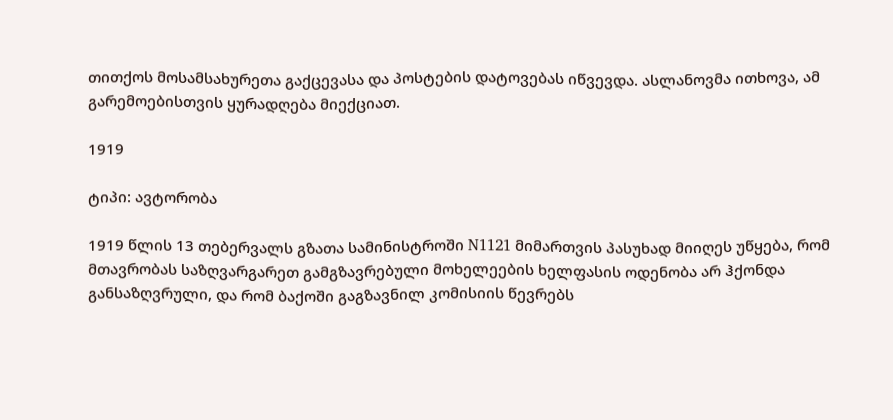თითქოს მოსამსახურეთა გაქცევასა და პოსტების დატოვებას იწვევდა. ასლანოვმა ითხოვა, ამ გარემოებისთვის ყურადღება მიექციათ.

1919

ტიპი: ავტორობა

1919 წლის 13 თებერვალს გზათა სამინისტროში N1121 მიმართვის პასუხად მიიღეს უწყება, რომ მთავრობას საზღვარგარეთ გამგზავრებული მოხელეების ხელფასის ოდენობა არ ჰქონდა განსაზღვრული, და რომ ბაქოში გაგზავნილ კომისიის წევრებს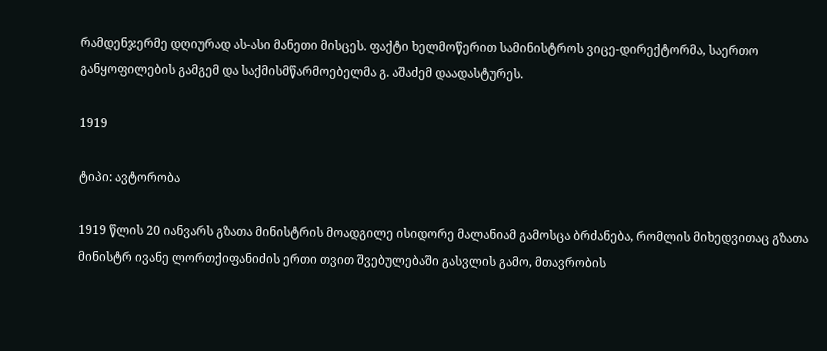რამდენჯერმე დღიურად ას-ასი მანეთი მისცეს. ფაქტი ხელმოწერით სამინისტროს ვიცე-დირექტორმა, საერთო განყოფილების გამგემ და საქმისმწარმოებელმა გ. აშაძემ დაადასტურეს.

1919

ტიპი: ავტორობა

1919 წლის 20 იანვარს გზათა მინისტრის მოადგილე ისიდორე მალანიამ გამოსცა ბრძანება, რომლის მიხედვითაც გზათა მინისტრ ივანე ლორთქიფანიძის ერთი თვით შვებულებაში გასვლის გამო, მთავრობის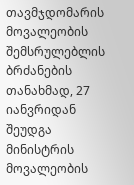თავმჯდომარის მოვალეობის შემსრულებლის ბრძანების თანახმად, 27 იანვრიდან შეუდგა მინისტრის მოვალეობის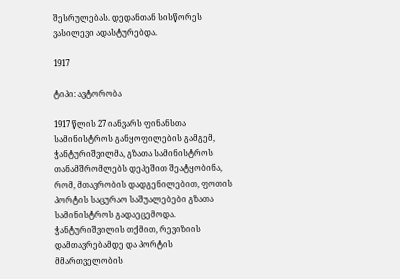შესრულებას. დედანთან სისწორეს ვასილევი ადასტურებდა.

1917

ტიპი: ავტორობა

1917 წლის 27 იანვარს ფინანსთა სამინისტროს განყოფილების გამგემ, ჭანტურიშვილმა, გზათა სამინისტროს თანამშრომლებს დეპეშით შეატყობინა, რომ, მთავრობის დადგენილებით, ფოთის პორტის საცურაო საშუალებები გზათა სამინისტროს გადაეცემოდა. ჭანტურიშვილის თქმით, რევიზიის დამთავრებამდე და პორტის მმართველობის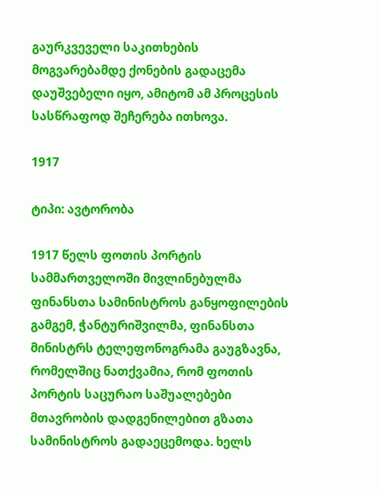გაურკვეველი საკითხების მოგვარებამდე ქონების გადაცემა დაუშვებელი იყო, ამიტომ ამ პროცესის სასწრაფოდ შეჩერება ითხოვა.

1917

ტიპი: ავტორობა

1917 წელს ფოთის პორტის სამმართველოში მივლინებულმა ფინანსთა სამინისტროს განყოფილების გამგემ, ჭანტურიშვილმა, ფინანსთა მინისტრს ტელეფონოგრამა გაუგზავნა, რომელშიც ნათქვამია, რომ ფოთის პორტის საცურაო საშუალებები მთავრობის დადგენილებით გზათა სამინისტროს გადაეცემოდა. ხელს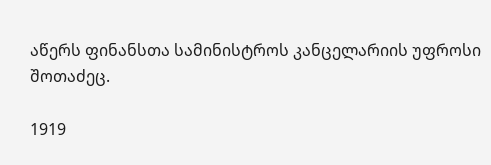აწერს ფინანსთა სამინისტროს კანცელარიის უფროსი შოთაძეც.

1919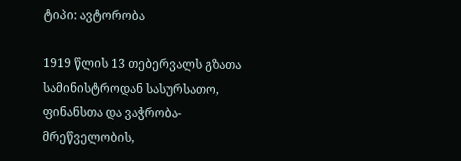ტიპი: ავტორობა

1919 წლის 13 თებერვალს გზათა სამინისტროდან სასურსათო, ფინანსთა და ვაჭრობა-მრეწველობის,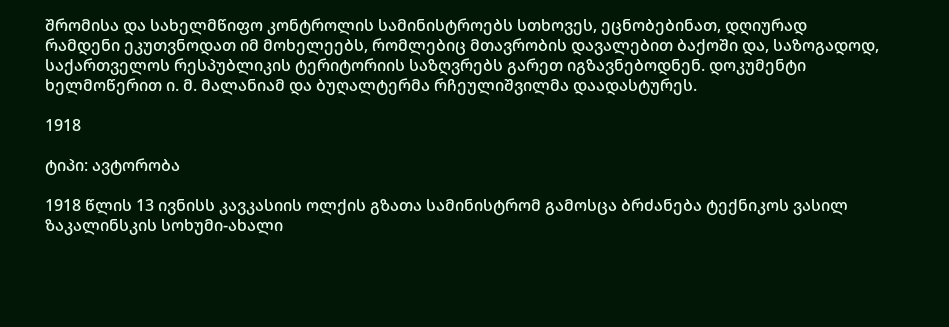შრომისა და სახელმწიფო კონტროლის სამინისტროებს სთხოვეს, ეცნობებინათ, დღიურად რამდენი ეკუთვნოდათ იმ მოხელეებს, რომლებიც მთავრობის დავალებით ბაქოში და, საზოგადოდ, საქართველოს რესპუბლიკის ტერიტორიის საზღვრებს გარეთ იგზავნებოდნენ. დოკუმენტი ხელმოწერით ი. მ. მალანიამ და ბუღალტერმა რჩეულიშვილმა დაადასტურეს.

1918

ტიპი: ავტორობა

1918 წლის 13 ივნისს კავკასიის ოლქის გზათა სამინისტრომ გამოსცა ბრძანება ტექნიკოს ვასილ ზაკალინსკის სოხუმი-ახალი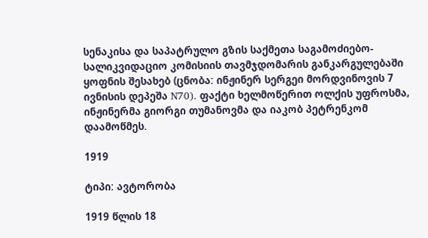სენაკისა და საპატრულო გზის საქმეთა საგამოძიებო-სალიკვიდაციო კომისიის თავმჯდომარის განკარგულებაში ყოფნის შესახებ (ცნობა: ინჟინერ სერგეი მორდვინოვის 7 ივნისის დეპეშა N70). ფაქტი ხელმოწერით ოლქის უფროსმა, ინჟინერმა გიორგი თუმანოვმა და იაკობ პეტრენკომ დაამოწმეს.

1919

ტიპი: ავტორობა

1919 წლის 18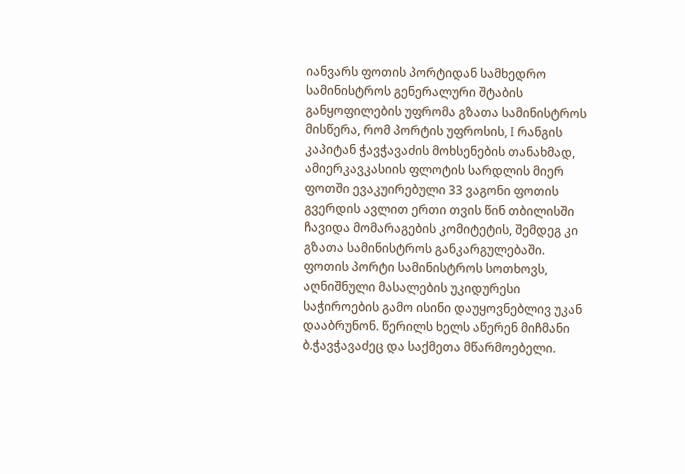იანვარს ფოთის პორტიდან სამხედრო სამინისტროს გენერალური შტაბის განყოფილების უფრომა გზათა სამინისტროს მისწერა, რომ პორტის უფროსის, I რანგის კაპიტან ჭავჭავაძის მოხსენების თანახმად, ამიერკავკასიის ფლოტის სარდლის მიერ ფოთში ევაკუირებული 33 ვაგონი ფოთის გვერდის ავლით ერთი თვის წინ თბილისში ჩავიდა მომარაგების კომიტეტის, შემდეგ კი გზათა სამინისტროს განკარგულებაში. ფოთის პორტი სამინისტროს სოთხოვს, აღნიშნული მასალების უკიდურესი საჭიროების გამო ისინი დაუყოვნებლივ უკან დააბრუნონ. წერილს ხელს აწერენ მიჩმანი ბ.ჭავჭავაძეც და საქმეთა მწარმოებელი.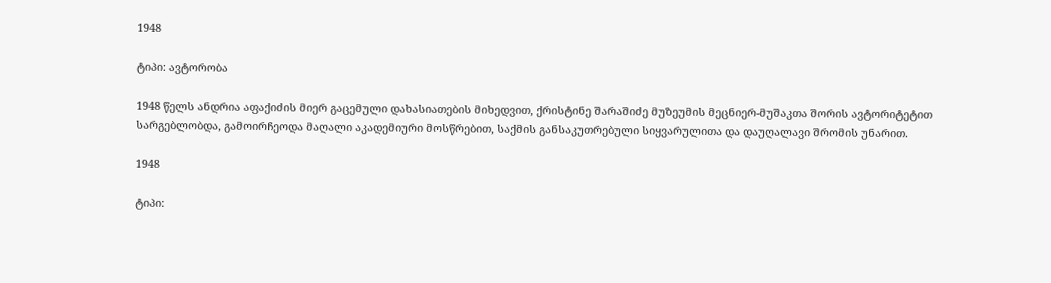1948

ტიპი: ავტორობა

1948 წელს ანდრია აფაქიძის მიერ გაცემული დახასიათების მიხედვით, ქრისტინე შარაშიძე მუზეუმის მეცნიერ-მუშაკთა შორის ავტორიტეტით სარგებლობდა, გამოირჩეოდა მაღალი აკადემიური მოსწრებით, საქმის განსაკუთრებული სიყვარულითა და დაუღალავი შრომის უნარით.

1948

ტიპი: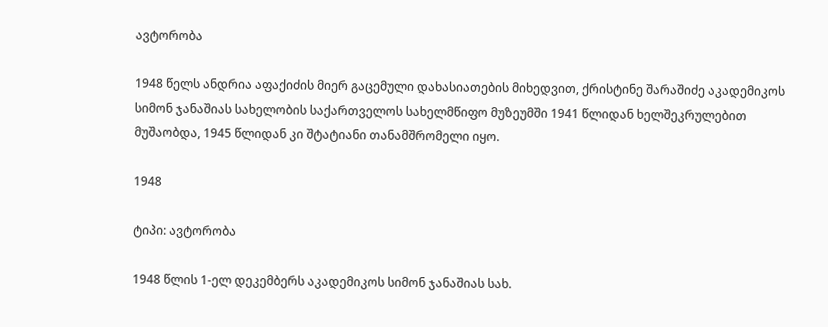ავტორობა

1948 წელს ანდრია აფაქიძის მიერ გაცემული დახასიათების მიხედვით, ქრისტინე შარაშიძე აკადემიკოს სიმონ ჯანაშიას სახელობის საქართველოს სახელმწიფო მუზეუმში 1941 წლიდან ხელშეკრულებით მუშაობდა, 1945 წლიდან კი შტატიანი თანამშრომელი იყო.

1948

ტიპი: ავტორობა

1948 წლის 1-ელ დეკემბერს აკადემიკოს სიმონ ჯანაშიას სახ.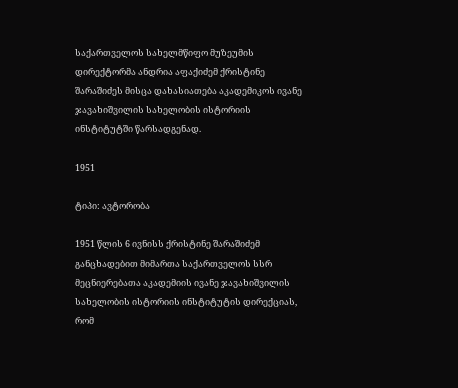საქართველოს სახელმწიფო მუზეუმის დირექტორმა ანდრია აფაქიძემ ქრისტინე შარაშიძეს მისცა დახასიათება აკადემიკოს ივანე ჯავახიშვილის სახელობის ისტორიის ინსტიტუტში წარსადგენად.

1951

ტიპი: ავტორობა

1951 წლის 6 ივნისს ქრისტინე შარაშიძემ განცხადებით მიმართა საქართველოს სსრ მეცნიერებათა აკადემიის ივანე ჯავახიშვილის სახელობის ისტორიის ინსტიტუტის დირექციას, რომ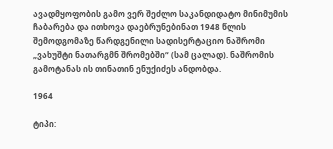ავადმყოფობის გამო ვერ შეძლო საკანდიდატო მინიმუმის ჩაბარება და ითხოვა დაებრუნებინათ 1948 წლის შემოდგომაზე წარდგენილი სადისერტაციო ნაშრომი „ვახუშტი ნათარგმნ შრომებში“ (სამ ცალად). ნაშრომის გამოტანას ის თინათინ ენუქიძეს ანდობდა.

1964

ტიპი: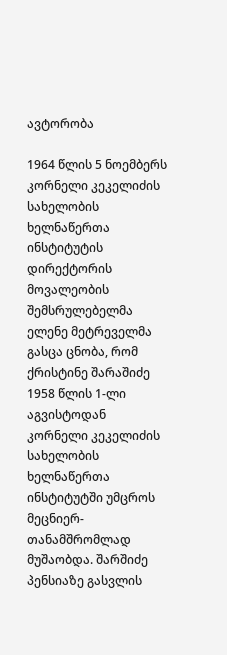ავტორობა

1964 წლის 5 ნოემბერს კორნელი კეკელიძის სახელობის ხელნაწერთა ინსტიტუტის დირექტორის მოვალეობის შემსრულებელმა ელენე მეტრეველმა გასცა ცნობა, რომ ქრისტინე შარაშიძე 1958 წლის 1-ლი აგვისტოდან კორნელი კეკელიძის სახელობის ხელნაწერთა ინსტიტუტში უმცროს მეცნიერ-თანამშრომლად მუშაობდა. შარშიძე პენსიაზე გასვლის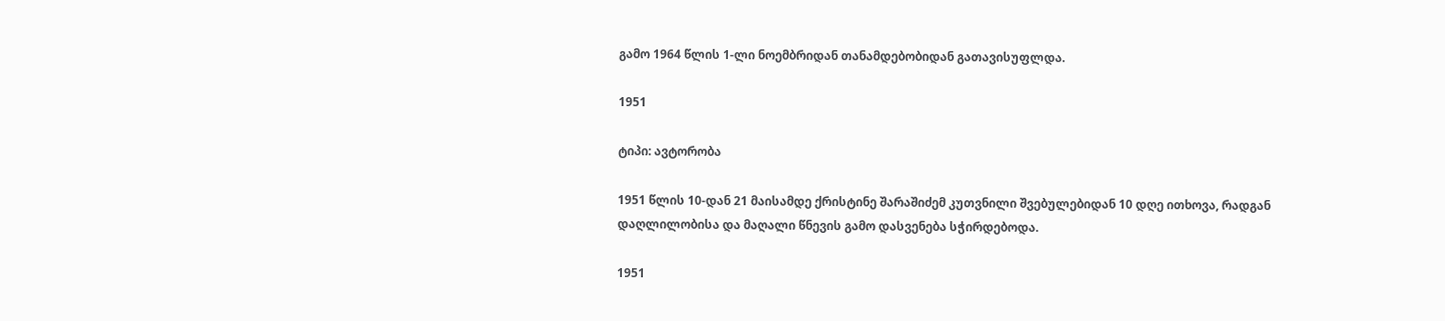გამო 1964 წლის 1-ლი ნოემბრიდან თანამდებობიდან გათავისუფლდა.

1951

ტიპი: ავტორობა

1951 წლის 10-დან 21 მაისამდე ქრისტინე შარაშიძემ კუთვნილი შვებულებიდან 10 დღე ითხოვა, რადგან დაღლილობისა და მაღალი წნევის გამო დასვენება სჭირდებოდა.

1951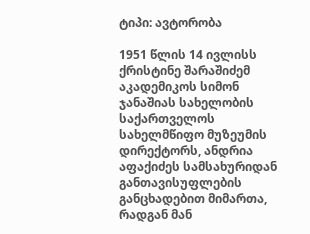ტიპი: ავტორობა

1951 წლის 14 ივლისს ქრისტინე შარაშიძემ აკადემიკოს სიმონ ჯანაშიას სახელობის საქართველოს სახელმწიფო მუზეუმის დირექტორს, ანდრია აფაქიძეს სამსახურიდან განთავისუფლების განცხადებით მიმართა, რადგან მან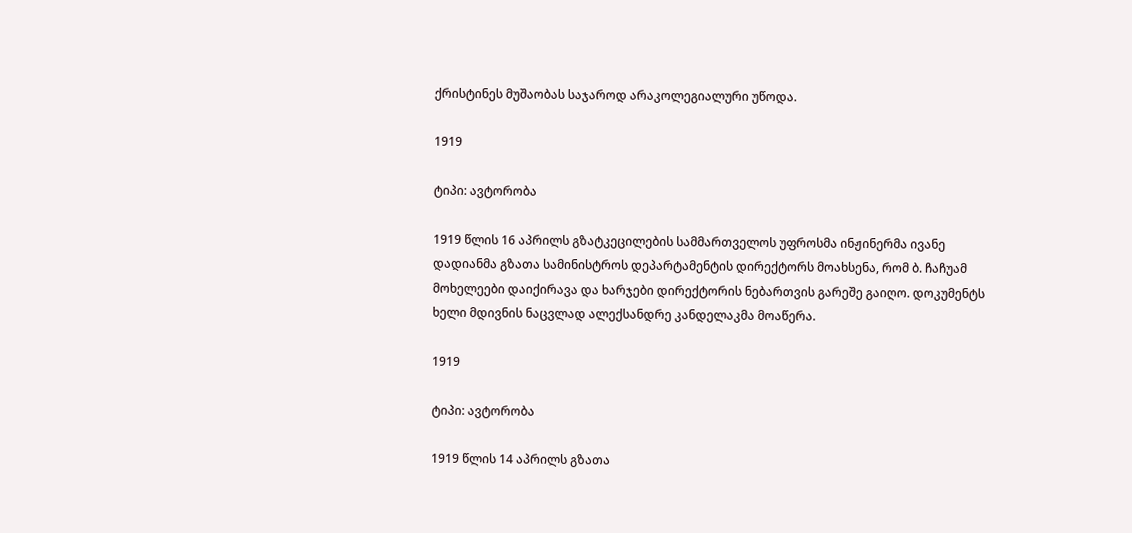ქრისტინეს მუშაობას საჯაროდ არაკოლეგიალური უწოდა.

1919

ტიპი: ავტორობა

1919 წლის 16 აპრილს გზატკეცილების სამმართველოს უფროსმა ინჟინერმა ივანე დადიანმა გზათა სამინისტროს დეპარტამენტის დირექტორს მოახსენა, რომ ბ. ჩაჩუამ მოხელეები დაიქირავა და ხარჯები დირექტორის ნებართვის გარეშე გაიღო. დოკუმენტს ხელი მდივნის ნაცვლად ალექსანდრე კანდელაკმა მოაწერა.

1919

ტიპი: ავტორობა

1919 წლის 14 აპრილს გზათა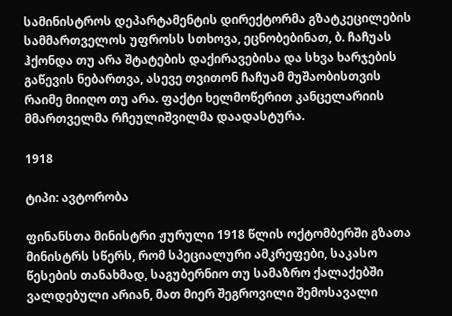სამინისტროს დეპარტამენტის დირექტორმა გზატკეცილების სამმართველოს უფროსს სთხოვა, ეცნობებინათ, ბ. ჩაჩუას ჰქონდა თუ არა შტატების დაქირავებისა და სხვა ხარჯების გაწევის ნებართვა, ასევე თვითონ ჩაჩუამ მუშაობისთვის რაიმე მიიღო თუ არა. ფაქტი ხელმოწერით კანცელარიის მმართველმა რჩეულიშვილმა დაადასტურა.

1918

ტიპი: ავტორობა

ფინანსთა მინისტრი ჟურული 1918 წლის ოქტომბერში გზათა მინისტრს სწერს, რომ სპეციალური ამკრეფები, საკასო წესების თანახმად, საგუბერნიო თუ სამაზრო ქალაქებში ვალდებული არიან, მათ მიერ შეგროვილი შემოსავალი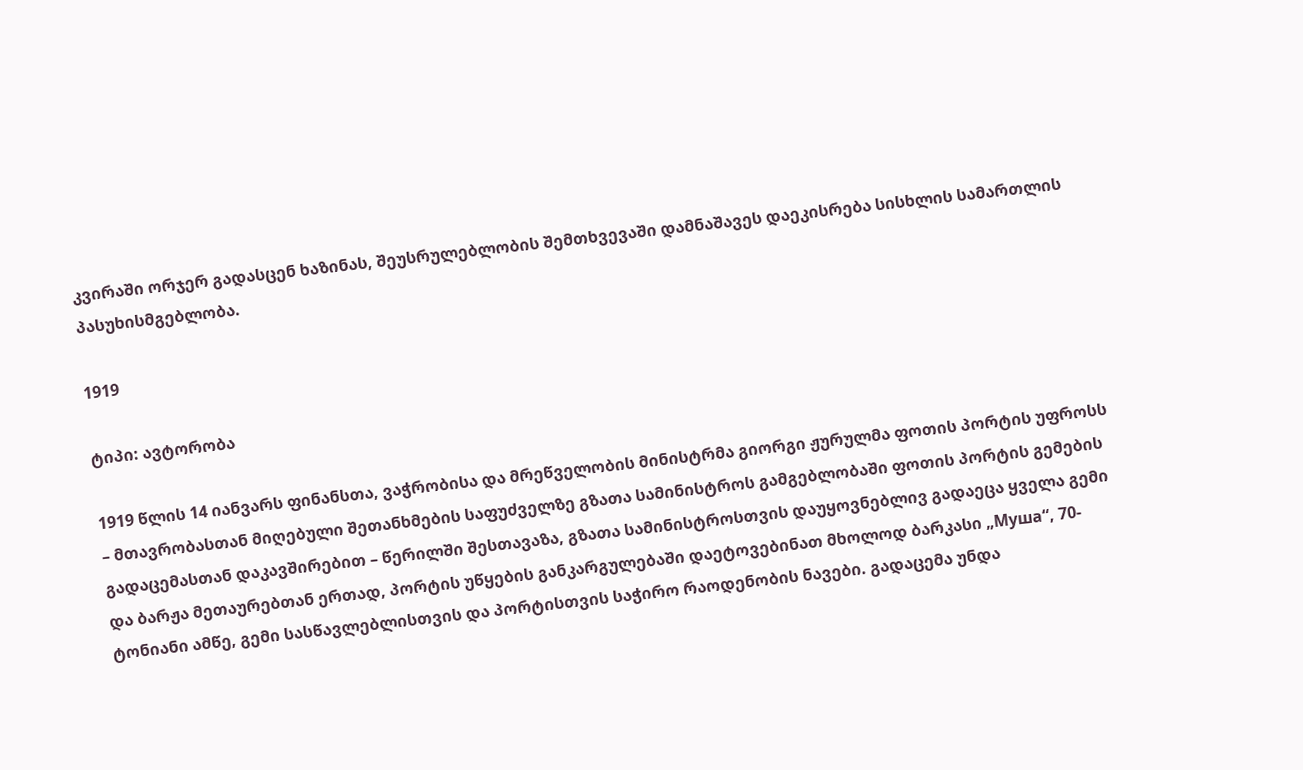კვირაში ორჯერ გადასცენ ხაზინას, შეუსრულებლობის შემთხვევაში დამნაშავეს დაეკისრება სისხლის სამართლის პასუხისმგებლობა.

1919

ტიპი: ავტორობა

1919 წლის 14 იანვარს ფინანსთა, ვაჭრობისა და მრეწველობის მინისტრმა გიორგი ჟურულმა ფოთის პორტის უფროსს – მთავრობასთან მიღებული შეთანხმების საფუძველზე გზათა სამინისტროს გამგებლობაში ფოთის პორტის გემების გადაცემასთან დაკავშირებით – წერილში შესთავაზა, გზათა სამინისტროსთვის დაუყოვნებლივ გადაეცა ყველა გემი და ბარჟა მეთაურებთან ერთად, პორტის უწყების განკარგულებაში დაეტოვებინათ მხოლოდ ბარკასი „Муша“, 70-ტონიანი ამწე, გემი სასწავლებლისთვის და პორტისთვის საჭირო რაოდენობის ნავები. გადაცემა უნდა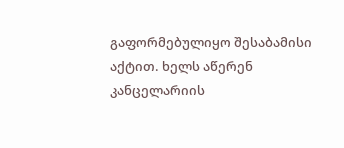გაფორმებულიყო შესაბამისი აქტით. ხელს აწერენ კანცელარიის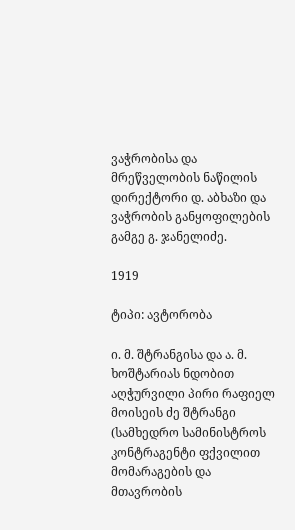ვაჭრობისა და მრეწველობის ნაწილის დირექტორი დ. აბხაზი და ვაჭრობის განყოფილების გამგე გ. ჯანელიძე.

1919

ტიპი: ავტორობა

ი. მ. შტრანგისა და ა. მ. ხოშტარიას ნდობით აღჭურვილი პირი რაფიელ მოისეის ძე შტრანგი (სამხედრო სამინისტროს კონტრაგენტი ფქვილით მომარაგების და მთავრობის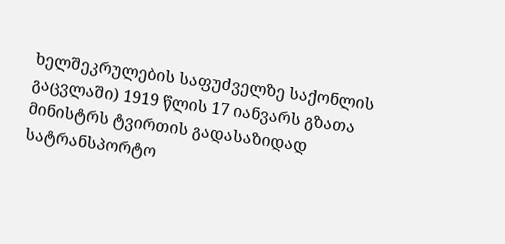ხელშეკრულების საფუძველზე საქონლის გაცვლაში) 1919 წლის 17 იანვარს გზათა მინისტრს ტვირთის გადასაზიდად სატრანსპორტო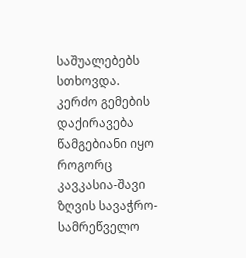საშუალებებს სთხოვდა. კერძო გემების დაქირავება წამგებიანი იყო როგორც კავკასია-შავი ზღვის სავაჭრო-სამრეწველო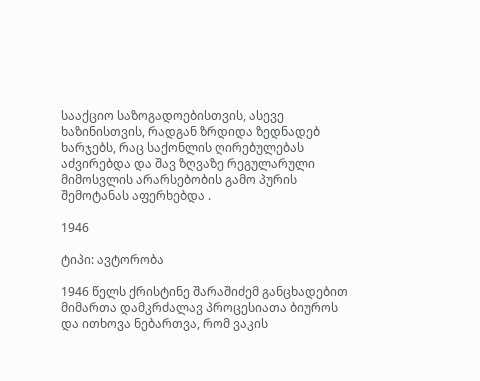სააქციო საზოგადოებისთვის, ასევე ხაზინისთვის, რადგან ზრდიდა ზედნადებ ხარჯებს, რაც საქონლის ღირებულებას აძვირებდა და შავ ზღვაზე რეგულარული მიმოსვლის არარსებობის გამო პურის შემოტანას აფერხებდა .

1946

ტიპი: ავტორობა

1946 წელს ქრისტინე შარაშიძემ განცხადებით მიმართა დამკრძალავ პროცესიათა ბიუროს და ითხოვა ნებართვა, რომ ვაკის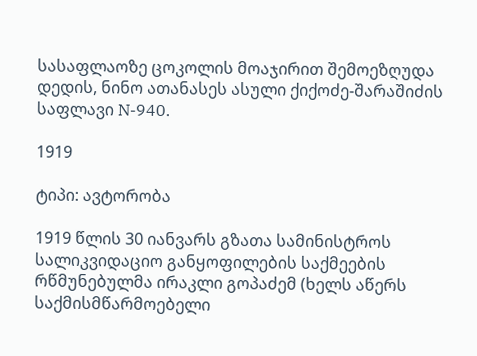სასაფლაოზე ცოკოლის მოაჯირით შემოეზღუდა დედის, ნინო ათანასეს ასული ქიქოძე-შარაშიძის საფლავი N-940.

1919

ტიპი: ავტორობა

1919 წლის 30 იანვარს გზათა სამინისტროს სალიკვიდაციო განყოფილების საქმეების რწმუნებულმა ირაკლი გოპაძემ (ხელს აწერს საქმისმწარმოებელი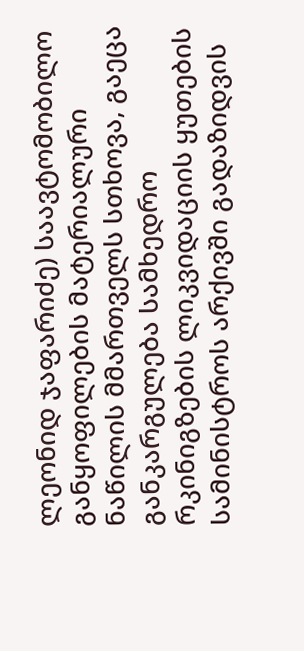ლეონიდ ჯაფარიძე) საავტომობილო განყოფილების მატერიალური ნაწილის მმართველს სთხოვა, გაეცა განკარგულება სამხედრო რკინიგზების ლიკვიდაციის ყუთების სამინისტროს არქივში გადაზიდვის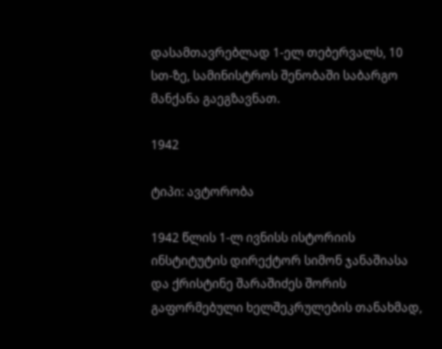დასამთავრებლად 1-ელ თებერვალს, 10 სთ-ზე, სამინისტროს შენობაში საბარგო მანქანა გაეგზავნათ.

1942

ტიპი: ავტორობა

1942 წლის 1-ლ ივნისს ისტორიის ინსტიტუტის დირექტორ სიმონ ჯანაშიასა და ქრისტინე შარაშიძეს შორის გაფორმებული ხელშეკრულების თანახმად,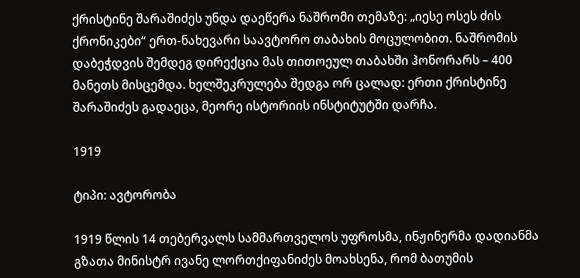ქრისტინე შარაშიძეს უნდა დაეწერა ნაშრომი თემაზე: „იესე ოსეს ძის ქრონიკები“ ერთ-ნახევარი საავტორო თაბახის მოცულობით. ნაშრომის დაბეჭდვის შემდეგ დირექცია მას თითოეულ თაბახში ჰონორარს – 400 მანეთს მისცემდა. ხელშეკრულება შედგა ორ ცალად: ერთი ქრისტინე შარაშიძეს გადაეცა, მეორე ისტორიის ინსტიტუტში დარჩა.

1919

ტიპი: ავტორობა

1919 წლის 14 თებერვალს სამმართველოს უფროსმა, ინჟინერმა დადიანმა გზათა მინისტრ ივანე ლორთქიფანიძეს მოახსენა, რომ ბათუმის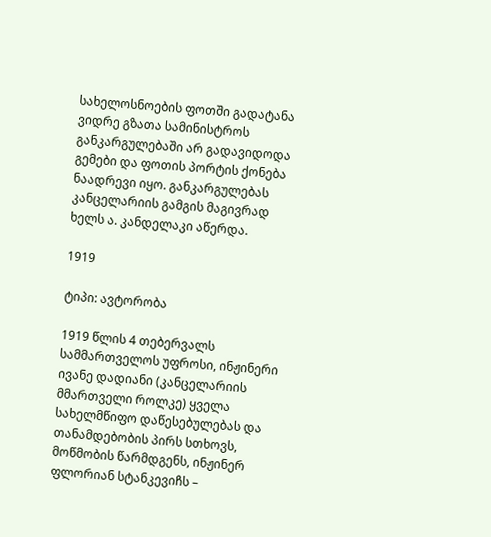სახელოსნოების ფოთში გადატანა ვიდრე გზათა სამინისტროს განკარგულებაში არ გადავიდოდა გემები და ფოთის პორტის ქონება ნაადრევი იყო. განკარგულებას კანცელარიის გამგის მაგივრად ხელს ა. კანდელაკი აწერდა.

1919

ტიპი: ავტორობა

1919 წლის 4 თებერვალს სამმართველოს უფროსი, ინჟინერი ივანე დადიანი (კანცელარიის მმართველი როლკე) ყველა სახელმწიფო დაწესებულებას და თანამდებობის პირს სთხოვს, მოწმობის წარმდგენს, ინჟინერ ფლორიან სტანკევიჩს –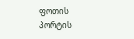ფოთის პორტის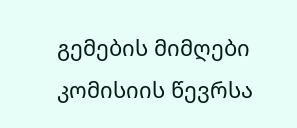გემების მიმღები კომისიის წევრსა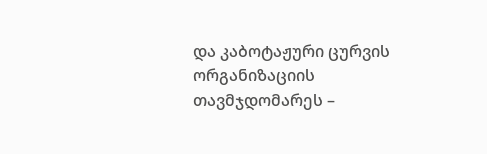და კაბოტაჟური ცურვის ორგანიზაციის თავმჯდომარეს –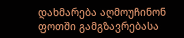დახმარება აღმოუჩინონ ფოთში გამგზავრებასა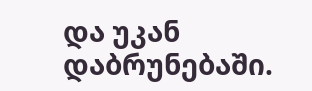და უკან დაბრუნებაში.